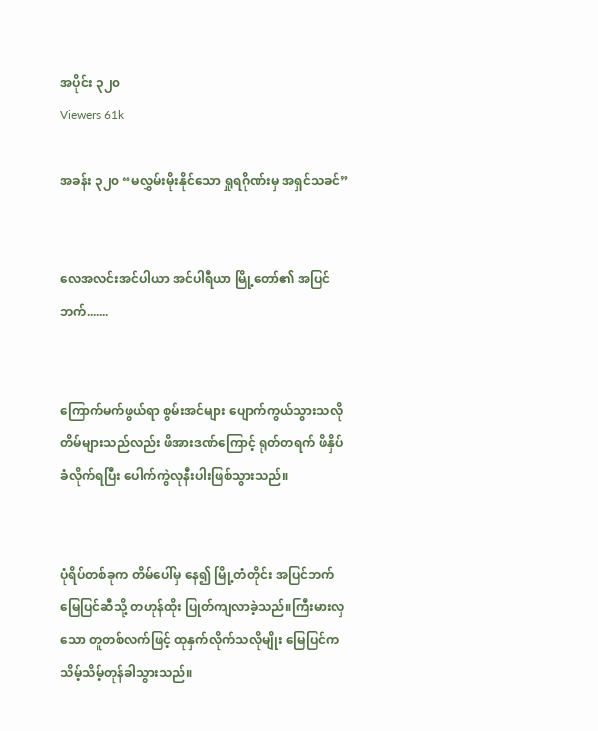အပိုင်း ၃၂၀
Viewers 61k

အခန်း ၃၂၀ “မလွှမ်းမိုးနိုင်သော ရှုရဂိုဏ်းမှ အရှင်သခင်”


လေအလင်းအင်ပါယာ အင်ပါရီယာ မြို့တော်၏ အပြင်ဘက်.......


ကြောက်မက်ဖွယ်ရာ စွမ်းအင်များ ပျောက်ကွယ်သွားသလို တိမ်များသည်လည်း ဖိအားဒဏ်ကြောင့် ရုတ်တရက် ဖိနှိပ် ခံလိုက်ရပြီး ပေါက်ကွဲလုနီးပါးဖြစ်သွားသည်။


ပုံရိပ်တစ်ခုက တိမ်ပေါ်မှ နေ၍ မြို့တံတိုင်း အပြင်ဘက် မြေပြင်ဆီသို့ တဟုန်ထိုး ပြုတ်ကျလာခဲ့သည်။ကြီးမားလှသော တူတစ်လက်ဖြင့် ထုနှက်လိုက်သလိုမျိုး မြေပြင်က သိမ့်သိမ့်တုန်ခါသွားသည်။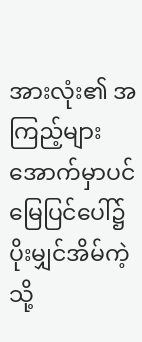အားလုံး၏ အကြည့်များ အောက်မှာပင် မြေပြင်ပေါ်၌ ပိုးမျှင်အိမ်ကဲ့သို့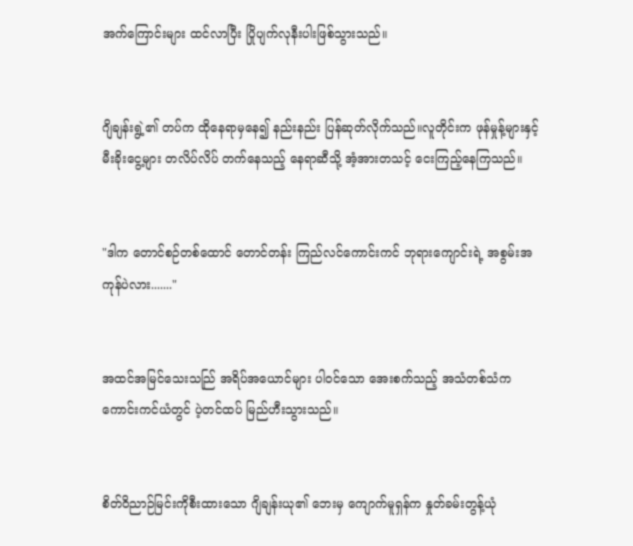အက်ကြောင်းများ ထင်လာပြီး ပြိုပျက်လုနီးပါးဖြစ်သွားသည်။


ဂျိချန်းရွဲ့၏ တပ်က ထိုနေရာမှနေ၍ နည်းနည်း ပြန်ဆုတ်လိုက်သည်။လူတိုင်းက ဖုန်မှုန့်များနှင့် မီးခိုးငွေ့များ တလိပ်လိပ် တက်နေသည့် နေရာဆီသို့ အံ့အားတသင့် ငေးကြည့်နေကြသည်။


"ဒါက တောင်စဉ်တစ်ထောင် တောင်တန်း ကြည်လင်ကောင်းကင် ဘုရားကျောင်းရဲ့ အစွမ်းအကုန်ပဲလား......."


အထင်အမြင်သေးသည်ြ အရိပ်အယောင်များ ပါဝင်သော အေးစက်သည့် အသံတစ်သံက ကောင်းကင်ယံတွင် ပဲ့တင်ထပ် မြည်ဟီးသွားသည်။


စိတ်ဝိညာဉ်မြင်းကိုစီးထားသော ဂျိချန်းယု၏ ဘေးမှ ကျောက်မူရှန်က နှုတ်ခမ်းတွန့်ယုံ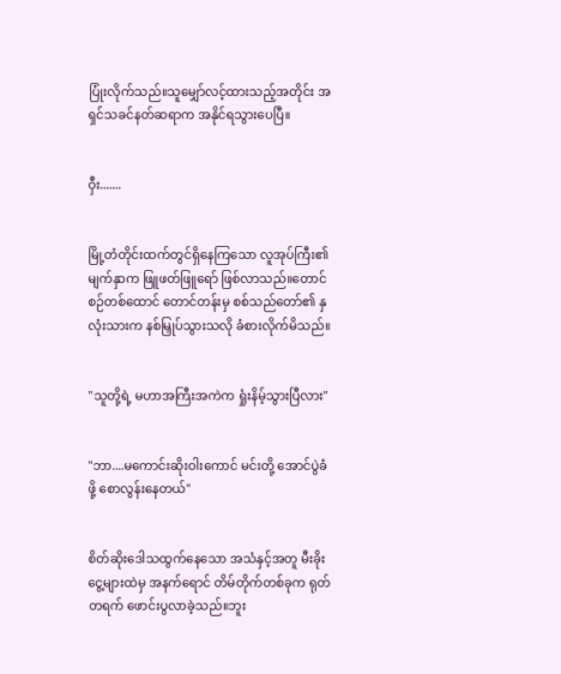ပြုံးလိုက်သည်။သူမျှော်လင့်ထားသည့်အတိုင်း အရှင်သခင်နတ်ဆရာက အနိုင်ရသွားပေပြီ။


ဝှီး.......


မြို့တံတိုင်းထက်တွင်ရှိနေကြသော လူအုပ်ကြီး၏ မျက်နှာက ဖြူဖတ်ဖြူရော် ဖြစ်လာသည်။တောင်စဉ်တစ်ထောင် တောင်တန်းမှ စစ်သည်တော်၏ နှလုံးသားက နစ်မြှုပ်သွားသလို ခံစားလိုက်မိသည်။


"သူတို့ရဲ့ မဟာအကြီးအကဲက ရှုံးနိမ့်သွားပြီလား"


"ဘာ....မကောင်းဆိုးဝါးကောင် မင်းတို့ အောင်ပွဲခံဖို့ စောလွန်းနေတယ်"


စိတ်ဆိုးဒေါသထွက်နေသော အသံနှင့်အတူ မီးခိုးငွေ့များထဲမှ အနက်ရောင် တိမ်တိုက်တစ်ခုက ရုတ်တရက် ဖောင်းပွလာခဲ့သည်။ဘူး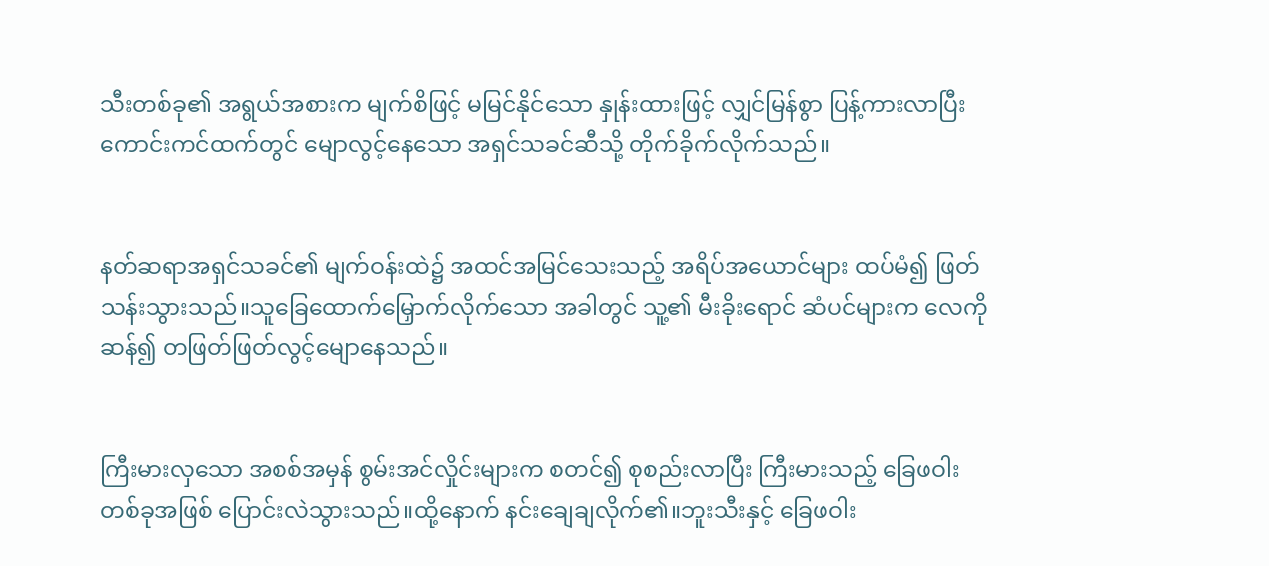သီးတစ်ခု၏ အရွယ်အစားက မျက်စိဖြင့် မမြင်နိုင်သော နှုန်းထားဖြင့် လျှင်မြန်စွာ ပြန့်ကားလာပြီး ကောင်းကင်ထက်တွင် မျောလွင့်နေသော အရှင်သခင်ဆီသို့ တိုက်ခိုက်လိုက်သည်။


နတ်ဆရာအရှင်သခင်၏ မျက်ဝန်းထဲ၌ အထင်အမြင်သေးသည့် အရိပ်အယောင်များ ထပ်မံ၍ ဖြတ်သန်းသွားသည်။သူခြေထောက်မြှောက်လိုက်သော အခါတွင် သူ့၏ မီးခိုးရောင် ဆံပင်များက လေကိုဆန်၍ တဖြတ်ဖြတ်လွင့်မျောနေသည်။


ကြီးမားလှသော အစစ်အမှန် စွမ်းအင်လှိုင်းများက စတင်၍ စုစည်းလာပြီး ကြီးမားသည့် ခြေဖဝါးတစ်ခုအဖြစ် ပြောင်းလဲသွားသည်။ထို့နောက် နင်းချေချလိုက်၏။ဘူးသီးနှင့် ခြေဖဝါး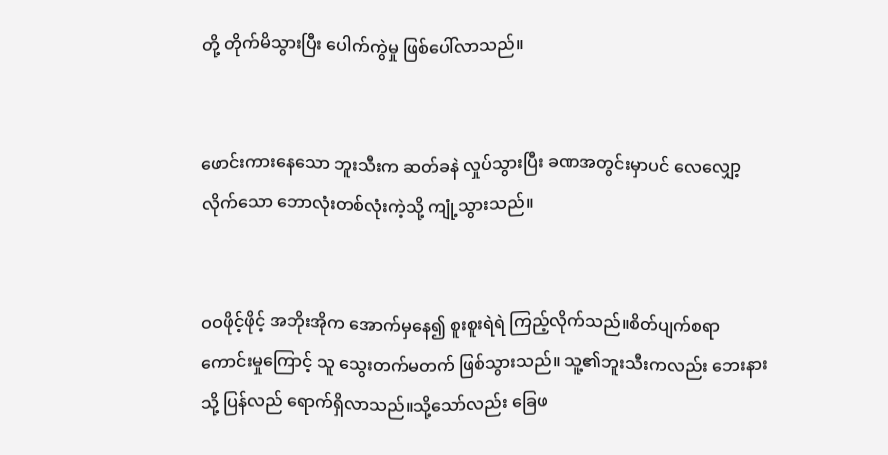တို့ တိုက်မိသွားပြီး ပေါက်ကွဲမှု ဖြစ်ပေါ်လာသည်။


ဖောင်းကားနေသော ဘူးသီးက ဆတ်ခနဲ လှုပ်သွားပြီး ခဏအတွင်းမှာပင် လေလျှော့လိုက်သော ဘောလုံးတစ်လုံးကဲ့သို့ ကျုံ့သွားသည်။


ဝဝဖိုင့်ဖိုင့် အဘိုးအိုက အောက်မှနေ၍ စူးစူးရဲရဲ ကြည့်လိုက်သည်။စိတ်ပျက်စရာကောင်းမှုကြောင့် သူ သွေးတက်မတက် ဖြစ်သွားသည်။ သူ့၏ဘူးသီးကလည်း ဘေးနားသို့ ပြန်လည် ရောက်ရှိလာသည်။သို့သော်လည်း ခြေဖ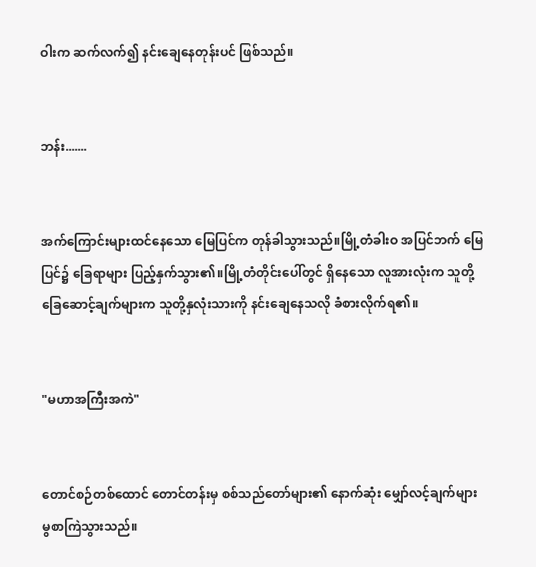ဝါးက ဆက်လက်၍ နင်းချေနေတုန်းပင် ဖြစ်သည်။


ဘန်း.......


အက်ကြောင်းများထင်နေသော မြေပြင်က တုန်ခါသွားသည်။မြို့တံခါးဝ အပြင်ဘက် မြေပြင်၌ ခြေရာများ ပြည့်နှက်သွား၏။မြို့တံတိုင်းပေါ်တွင် ရှိနေသော လူအားလုံးက သူတို့ ခြေဆောင့်ချက်များက သူတို့နှလုံးသားကို နင်းချေနေသလို ခံစားလိုက်ရ၏။


"မဟာအကြီးအကဲ"


တောင်စဉ်တစ်ထောင် တောင်တန်းမှ စစ်သည်တော်များ၏ နောက်ဆုံး မျှော်လင့်ချက်များ မွစာကြဲသွားသည်။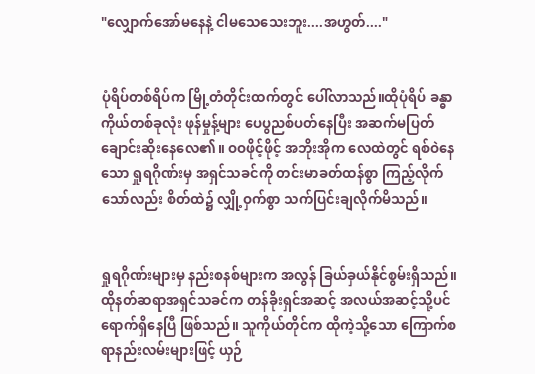"လျှောက်အော်မနေနဲ့ ငါမသေသေးဘူး....အဟွတ်...."


ပုံရိပ်တစ်ရိပ်က မြို့တံတိုင်းထက်တွင် ပေါ်လာသည်။ထိုပုံရိပ် ခန္ဓာကိုယ်တစ်ခုလုံး ဖုန်မှုန့်များ ပေပွညစ်ပတ်နေပြီး အဆက်မပြတ် ချောင်းဆိုးနေလေ၏။ ဝဝဖိုင့်ဖိုင့် အဘိုးအိုက လေထဲတွင် ရစ်ဝဲနေသော ရှုရဂိုဏ်းမှ အရှင်သခင်ကို တင်းမာခတ်ထန်စွာ ကြည့်လိုက်သော်လည်း စိတ်ထဲ၌ လျှို့ဝှက်စွာ သက်ပြင်းချလိုက်မိသည်။


ရှုရဂိုဏ်းများမှ နည်းစနစ်များက အလွန် ခြယ်ခှယ်နိုင်စွမ်းရှိသည်။ထိုနတ်ဆရာအရှင်သခင်က တန်ခိုးရှင်အဆင့် အလယ်အဆင့်သို့ပင် ရောက်ရှိနေပြီ ဖြစ်သည်။ သူကိုယ်တိုင်က ထိုကဲ့သို့သော ကြောက်စရာနည်းလမ်းများဖြင့် ယှဉ်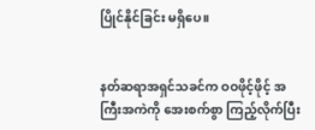ပြိုင်နိုင်ခြင်း မရှိပေ။


နတ်ဆရာအရှင်သခင်က ဝဝဖိုင့်ဖိုင့် အကြီးအကဲကို အေးစက်စွာ ကြည့်လိုက်ပြီး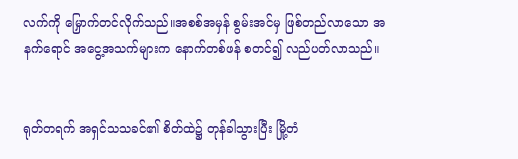လက်ကို မြှောက်တင်လိုက်သည်။အစစ်အမှန် စွမ်းအင်မှ ဖြစ်တည်လာသော အနက်ရောင် အငွေ့အသက်များက နောက်တစ်ဖန် စတင်၍ လည်ပတ်လာသည်။


ရုတ်တရက် အရှင်သသခင်၏ စိတ်ထဲ၌ တုန်ခါသွားပြီး မြို့တံ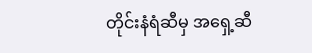တိုင်းနံရံဆီမှ အရှေ့ဆီ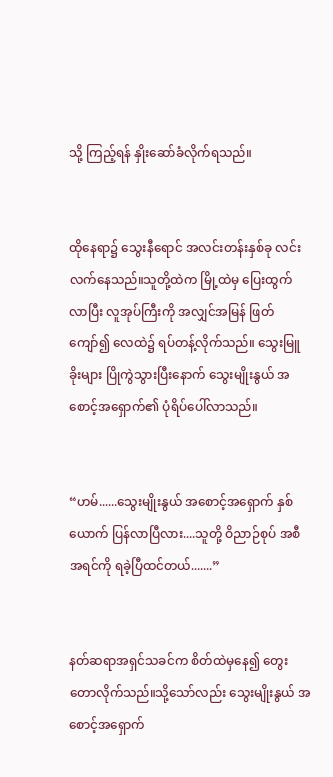သို့ ကြည့်ရန် နှိုးဆော်ခံလိုက်ရသည်။


ထိုနေရာ၌ သွေးနီရောင် အလင်းတန်းနှစ်ခု လင်းလက်နေသည်။သူတို့ထဲက မြို့ထဲမှ ပြေးထွက်လာပြီး လူအုပ်ကြီးကို အလျှင်အမြန် ဖြတ်ကျော်၍ လေထဲ၌ ရပ်တန့်လိုက်သည်။ သွေးမြူခိုးများ ပြိုကွဲသွားပြီးနောက် သွေးမျိုးနွယ် အစောင့်အရှောက်၏ ပုံရိပ်ပေါ်လာသည်။


“ဟမ်......သွေးမျိုးနွယ် အစောင့်အရှောက် နှစ်ယောက် ပြန်လာပြီလား....သူတို့ ဝိညာဉ်စုပ် အစီအရင်ကို ရခဲ့ပြီထင်တယ်.......”


နတ်ဆရာအရှင်သခင်က စိတ်ထဲမှနေ၍ တွေးတောလိုက်သည်။သို့သော်လည်း သွေးမျိုးနွယ် အစောင့်အရှောက်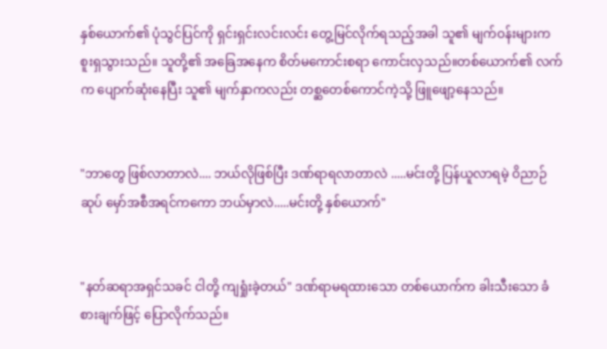နှစ်ယောက်၏ ပုံသွင်ပြင်ကို ရှင်းရှင်းလင်းလင်း တွေ့မြင်လိုက်ရသည့်အခါ သူ၏ မျက်ဝန်းများက စူးရှသွားသည်။ သူတို့၏ အခြေအနေက စိတ်မကောင်းစရာ ကောင်းလှသည်။တစ်ယောက်၏ လက်က ပျောက်ဆုံးနေပြီး သူ၏ မျက်နှာကလည်း တစ္ဆတေစ်ကောင်ကဲ့သို့ ဖြူဖျော့နေသည်။


"ဘာတွေ ဖြစ်လာတာလဲ.... ဘယ်လိုဖြစ်ပြီး ဒဏ်ရာရလာတာလဲ .....မင်းတို့ ပြန်ယူလာရမဲ့ ဝိညာဉ်ဆုပ် မှော်အစီအရင်ကကော ဘယ်မှာလဲ.....မင်းတို့ နှစ်ယောက်"


"နတ်ဆရာအရှင်သခင် ငါတို့ ကျရှုံးခဲ့တယ်" ဒဏ်ရာမရထားသော တစ်ယောက်က ခါးသီးသော ခံစားချက်ဖြင့် ပြောလိုက်သည်။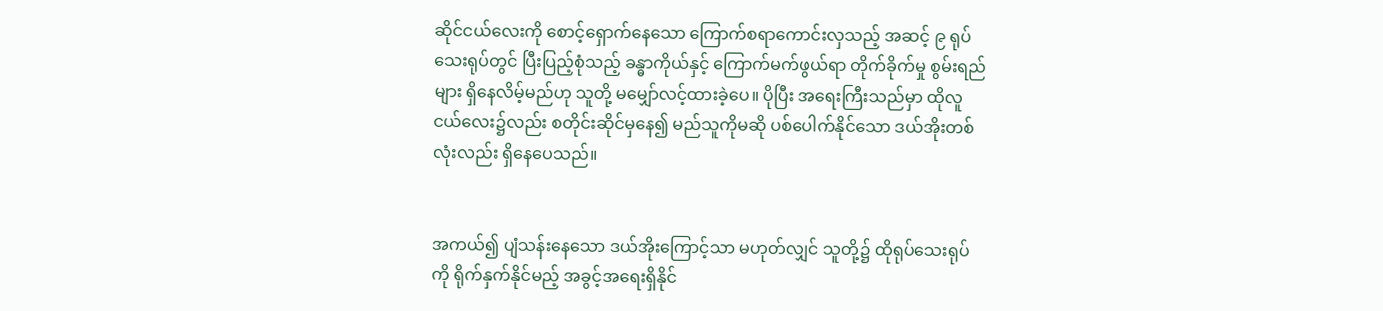ဆိုင်ငယ်လေးကို စောင့်ရှောက်နေသော ကြောက်စရာကောင်းလှသည့် အဆင့် ၉ ရုပ်သေးရုပ်တွင် ပြီးပြည့်စုံသည့် ခန္ဓာကိုယ်နှင့် ကြောက်မက်ဖွယ်ရာ တိုက်ခိုက်မှု စွမ်းရည်များ ရှိနေလိမ့်မည်ဟု သူတို့ မမျှော်လင့်ထားခဲ့ပေ။ ပိုပြီး အရေးကြီးသည်မှာ ထိုလူငယ်လေး၌လည်း စတိုင်းဆိုင်မှနေ၍ မည်သူကိုမဆို ပစ်ပေါက်နိုင်သော ဒယ်အိုးတစ်လုံးလည်း ရှိနေပေသည်။


အကယ်၍ ပျံသန်းနေသော ဒယ်အိုးကြောင့်သာ မဟုတ်လျှင် သူတို့၌ ထိုရုပ်သေးရုပ်ကို ရိုက်နှက်နိုင်မည့် အခွင့်အရေးရှိနိုင်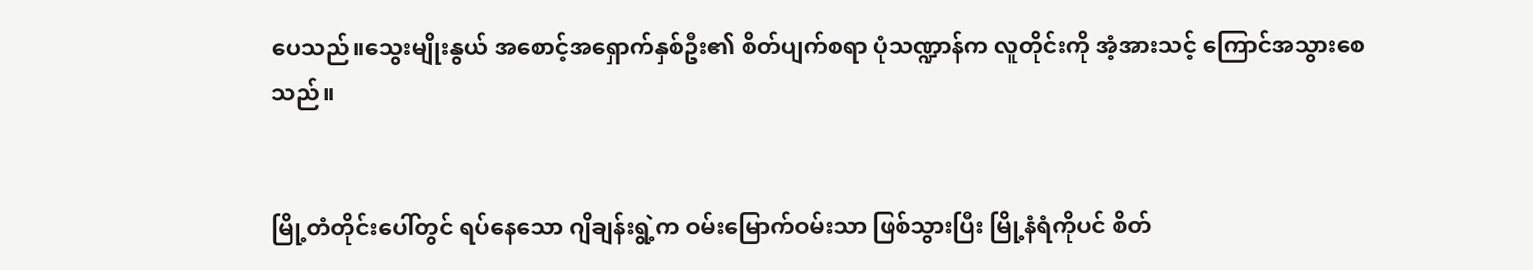ပေသည်။သွေးမျိုးနွယ် အစောင့်အရှောက်နှစ်ဦး၏ စိတ်ပျက်စရာ ပုံသဏ္ဍာန်က လူတိုင်းကို အံ့အားသင့် ကြောင်အသွားစေသည်။


မြို့တံတိုင်းပေါ်တွင် ရပ်နေသော ဂျိချန်းရွဲ့က ဝမ်းမြောက်ဝမ်းသာ ဖြစ်သွားပြီး မြို့နံရံကိုပင် စိတ်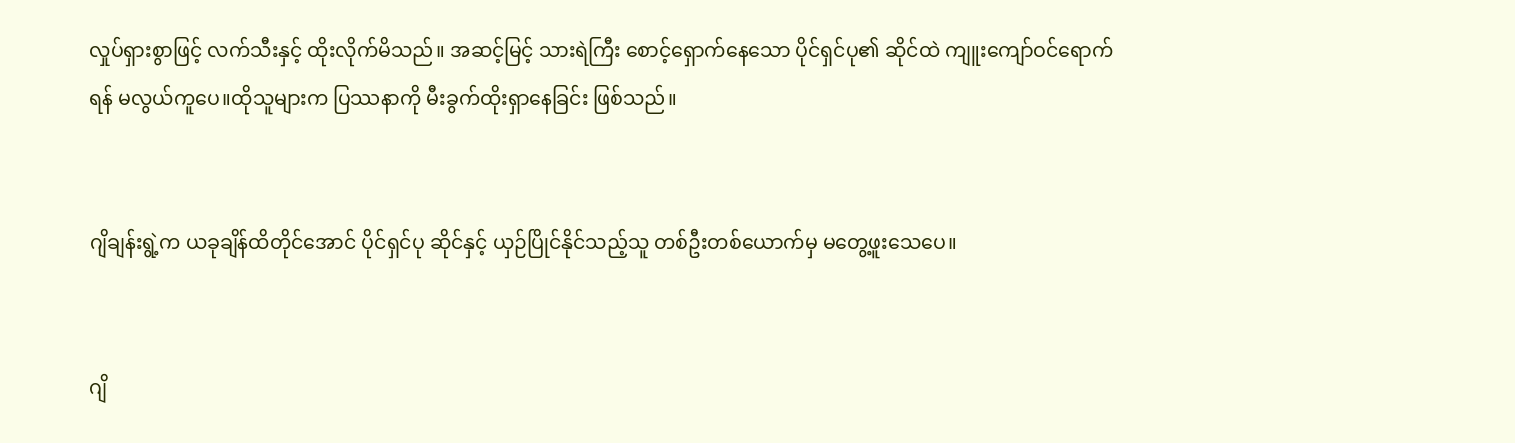လှုပ်ရှားစွာဖြင့် လက်သီးနှင့် ထိုးလိုက်မိသည်။ အဆင့်မြင့် သားရဲကြီး စောင့်ရှောက်နေသော ပိုင်ရှင်ပု၏ ဆိုင်ထဲ ကျူးကျော်ဝင်ရောက်ရန် မလွယ်ကူပေ။ထိုသူများက ပြဿနာကို မီးခွက်ထိုးရှာနေခြင်း ဖြစ်သည်။


ဂျိချန်းရွဲ့က ယခုချိန်ထိတိုင်အောင် ပိုင်ရှင်ပု ဆိုင်နှင့် ယှဉ်ပြိုင်နိုင်သည့်သူ တစ်ဦးတစ်ယောက်မှ မတွေ့ဖူးသေပေ။


ဂျိ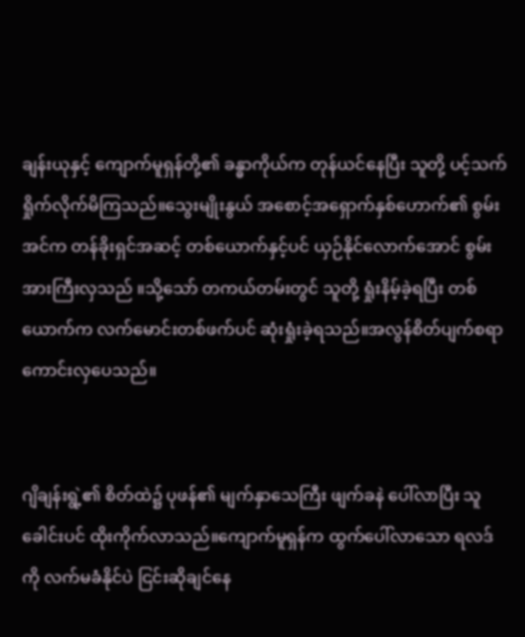ချန်းယုနှင့် ကျောက်မူရှန်တို့၏ ခန္ဓာကိုယ်က တုန်ယင်နေပြီး သူတို့ ပင့်သက်ရှိုက်လိုက်မိကြသည်။သွေးမျိုးနွယ် အစောင့်အရှောက်နှစ်ဟောက်၏ စွမ်းအင်က တန်ခိုးရှင်အဆင့် တစ်ယောက်နှင့်ပင် ယှဉ်နိုင်လောက်အောင် စွမ်းအားကြီးလှသည် ။သို့သော် တကယ်တမ်းတွင် သူတို့ ရှုံးနိမ့်ခဲ့ရပြီး တစ်ယောက်က လက်မောင်းတစ်ဖက်ပင် ဆုံးရှုံးခဲ့ရသည်။အလွန်စိတ်ပျက်စရာ ကောင်းလှပေသည်။


ဂျိချန်းရွဲ့၏ စိတ်ထဲ၌ ပုဖန်၏ မျက်နှာသေကြီး ဖျက်ခနဲ ပေါ်လာပြီး သူခေါင်းပင် ထိုးကိုက်လာသည်။ကျောက်မူရှန်က ထွက်ပေါ်လာသော ရလဒ်ကို လက်မခံနိုင်ပဲ ငြင်းဆိုချင်နေ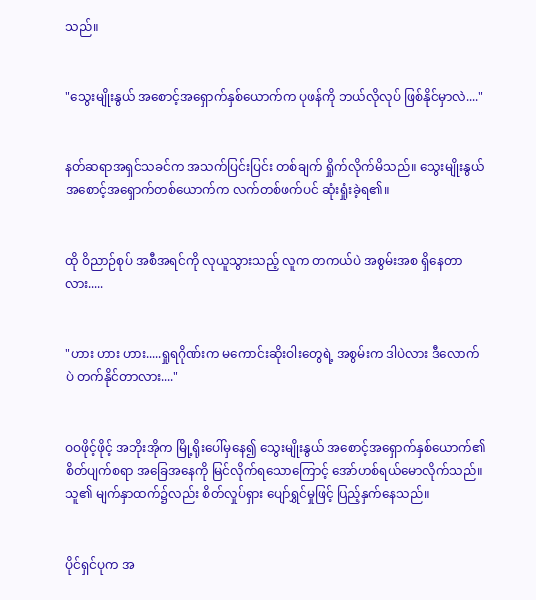သည်။


"သွေးမျိုးနွယ် အစောင့်အရှောက်နှစ်ယောက်က ပုဖန်ကို ဘယ်လိုလုပ် ဖြစ်နိုင်မှာလဲ...."


နတ်ဆရာအရှင်သခင်က အသက်ပြင်းပြင်း တစ်ချက် ရှိုက်လိုက်မိသည်။ သွေးမျိုးနွယ်အစောင့်အရှောက်တစ်ယောက်က လက်တစ်ဖက်ပင် ဆုံးရှုံးခဲ့ရ၏။


ထို ဝိညာဉ်စုပ် အစီအရင်ကို လုယူသွားသည့် လူက တကယ်ပဲ အစွမ်းအစ ရှိနေတာလား.....


"ဟား ဟား ဟား.....ရှုရဂိုဏ်းက မကောင်းဆိုးဝါးတွေရဲ့ အစွမ်းက ဒါပဲလား ဒီလောက်ပဲ တက်နိုင်တာလား...."


ဝဝဖိုင့်ဖိုင့် အဘိုးအိုက မြို့ရိုးပေါ်မှနေ၍ သွေးမျိုးနွယ် အစောင့်အရှောက်နှစ်ယောက်၏ စိတ်ပျက်စရာ အခြေအနေကို မြင်လိုက်ရသောကြောင့် အော်ဟစ်ရယ်မောလိုက်သည်။သူ၏ မျက်နှာထက်၌လည်း စိတ်လှုပ်ရှား ပျော်ရွှင်မှုဖြင့် ပြည့်နှက်နေသည်။


ပိုင်ရှင်ပုက အ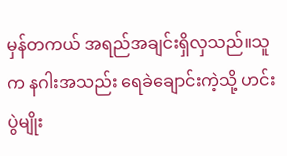မှန်တကယ် အရည်အချင်းရှိလှသည်။သူက နဂါးအသည်း ရေခဲချောင်းကဲ့သို့ ဟင်းပွဲမျိုး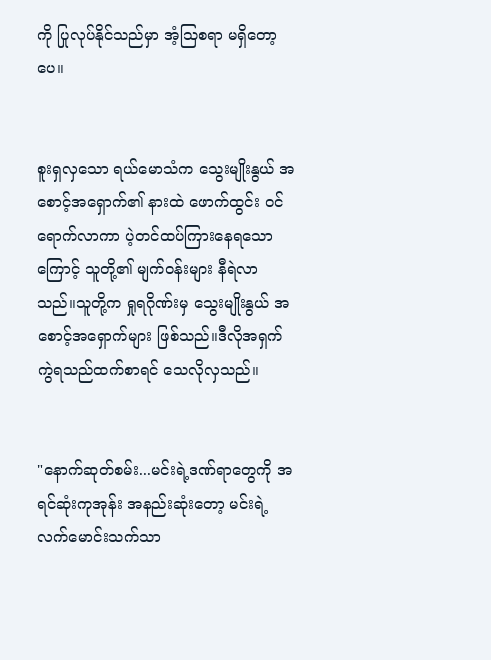ကို ပြုလုပ်နိုင်သည်မှာ အံ့သြစရာ မရှိတော့ပေ။


စူးရှလှသော ရယ်မောသံက သွေးမျိုးနွယ် အစောင့်အရှောက်၏ နားထဲ ဖောက်ထွင်း ဝင်ရောက်လာကာ ပဲ့တင်ထပ်ကြားနေရသောကြောင့် သူတို့၏ မျက်ဝန်းများ နီရဲလာသည်။သူတို့က ရှုရဂိုဏ်းမှ သွေးမျိုးနွယ် အစောင့်အရှောက်များ ဖြစ်သည်။ဒီလိုအရှက်ကွဲရသည်ထက်စာရင် သေလိုလှသည်။


"နောက်ဆုတ်စမ်း...မင်းရဲ့ဒဏ်ရာတွေကို အရင်ဆုံးကုအုန်း အနည်းဆုံးတော့ မင်းရဲ့လက်မောင်းသက်သာ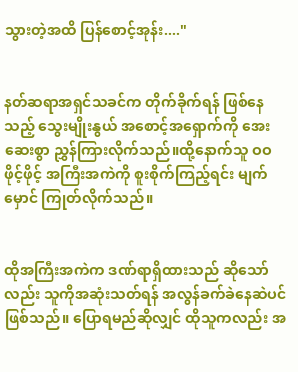သွားတဲ့အထိ ပြန်စောင့်အုန်း...."


နတ်ဆရာအရှင်သခင်က တိုက်ခိုက်ရန် ဖြစ်နေသည့် သွေးမျိုးနွယ် အစောင့်အရှောက်ကို အေးဆေးစွာ ညွှန်ကြားလိုက်သည်။ထို့နောက်သူ ဝဝဖိုင့်ဖိုင့် အကြီးအကဲကို စူးစိုက်ကြည့်ရင်း မျက်မှောင် ကြုတ်လိုက်သည်။


ထိုအကြီးအကဲက ဒဏ်ရာရှိထားသည် ဆိုသော်လည်း သူကိုအဆုံးသတ်ရန် အလွန်ခက်ခဲနေဆဲပင် ဖြစ်သည်။ ပြောရမည်ဆိုလျှင် ထိုသူကလည်း အ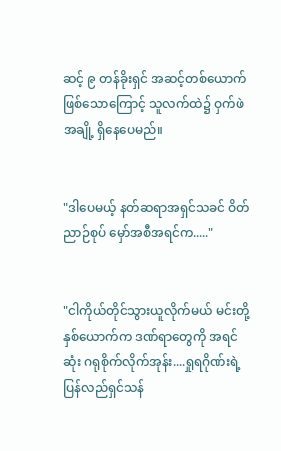ဆင့် ၉ တန်ခိုးရှင် အဆင့်တစ်ယောက် ဖြစ်သောကြောင့် သူလက်ထဲ၌ ဝှက်ဖဲအချို့ ရှိနေပေမည်။


"ဒါပေမယ့် နတ်ဆရာအရှင်သခင် ဝိတ်ညာဉ်စုပ် မှော်အစီအရင်က....."


"ငါကိုယ်တိုင်သွားယူလိုက်မယ် မင်းတို့နှစ်ယောက်က ဒဏ်ရာတွေကို အရင်ဆုံး ဂရုစိုက်လိုက်အုန်း....ရှုရဂိုဏ်းရဲ့ ပြန်လည်ရှင်သန်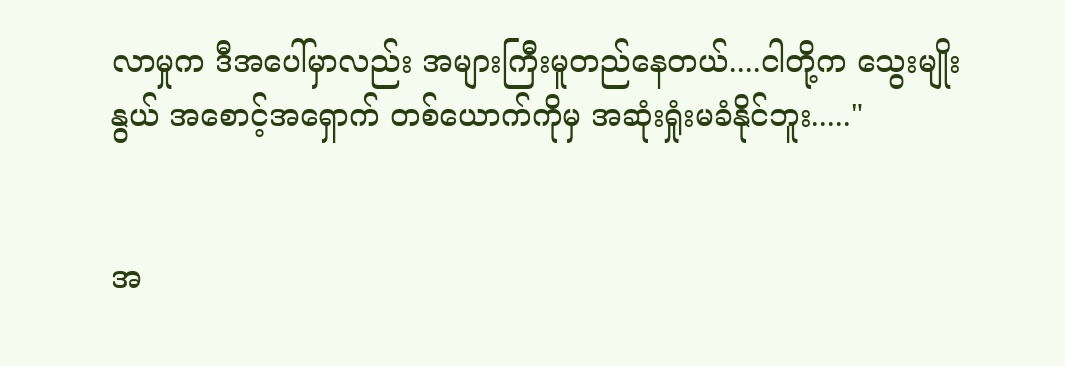လာမှုက ဒီအပေါ်မှာလည်း အများကြီးမူတည်နေတယ်....ငါတို့က သွေးမျိုးနွယ် အစောင့်အရှောက် တစ်ယောက်ကိုမှ အဆုံးရှုံးမခံနိုင်ဘူး....."


အ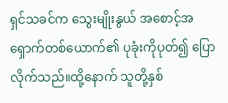ရှင်သခင်က သွေးမျိုးနွယ် အစောင့်အရှောက်တစ်ယောက်၏ ပုခုံးကိုပုတ်၍ ပြောလိုက်သည်။ထို့နောက် သူတို့နှစ်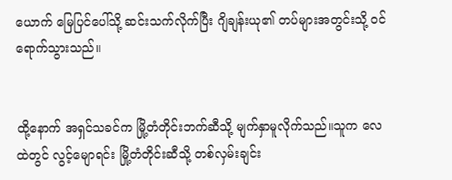ယောက် မြေပြင်ပေါ်သို့ ဆင်းသက်လိုက်ပြီး ဂျိချန်းယု၏ တပ်များအတွင်းသို့ ဝင်ရောက်သွားသည်။


ထို့နောက် အရှင်သခင်က မြို့တံတိုင်းဘက်ဆီသို့ မျက်နှာမူလိုက်သည်။သူက လေထဲတွင် လွင့်မျောရင်း မြို့တံတိုင်းဆီသို့ တစ်လှမ်းချင်း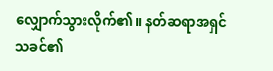လျှောက်သွားလိုက်၏။ နတ်ဆရာအရှင်သခင်၏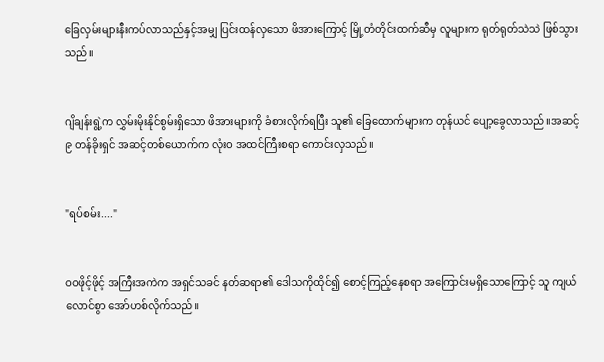ခြေလှမ်းများနီးကပ်လာသည်နှင့်အမျှ ပြင်းထန်လှသော ဖိအားကြောင့် မြို့တံတိုင်းထက်ဆီမှ လူများက ရုတ်ရုတ်သဲသဲ ဖြစ်သွားသည်။


ဂျိချန်းရွဲ့က လွှမ်းမိုးနိုင်စွမ်းရှိသော ဖိအားများကို ခံစားလိုက်ရပြီး သူ၏ ခြေထောက်များက တုန်ယင် ပျော့ခွေလာသည်။အဆင့် ၉ တန်ခိုးရှင် အဆင့်တစ်ယောက်က လုံးဝ အထင်ကြီးစရာ ကောင်းလှသည်။


"ရပ်စမ်း...."


ဝဝဖိုင့်ဖိုင့် အကြီးအကဲက အရှင်သခင် နတ်ဆရာ၏ ဒေါသကိုထိုင်၍ စောင့်ကြည့်နေစရာ အကြောင်းမရှိသောကြောင့် သူ ကျယ်လောင်စွာ အော်ဟစ်လိုက်သည်။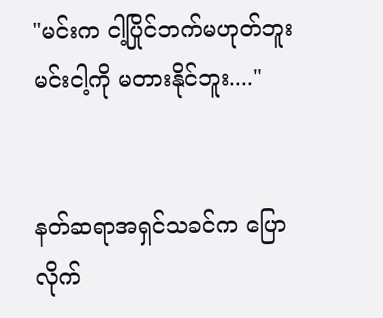"မင်းက ငါ့ပြိုင်ဘက်မဟုတ်ဘူး မင်းငါ့ကို မတားနိုင်ဘူး...."


နတ်ဆရာအရှင်သခင်က ပြောလိုက်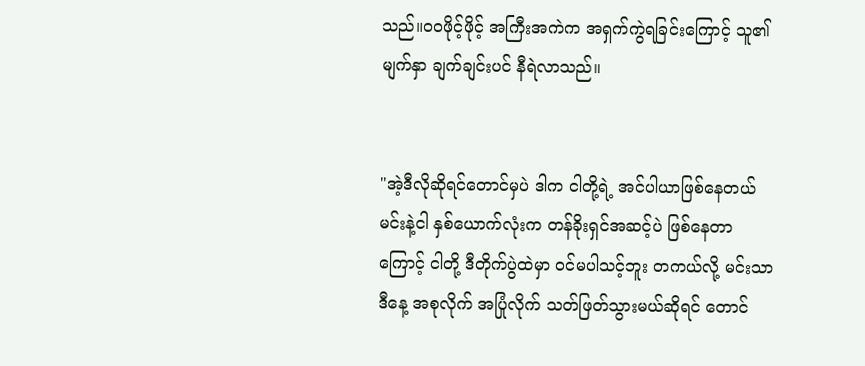သည်။ဝဝဖိုင့်ဖိုင့် အကြီးအကဲက အရှက်ကွဲရခြင်းကြောင့် သူ၏ မျက်နှာ ချက်ချင်းပင် နီရဲလာသည်။


"အဲ့ဒီလိုဆိုရင်တောင်မှပဲ ဒါက ငါတို့ရဲ့ အင်ပါယာဖြစ်နေတယ် မင်းနဲ့ငါ နှစ်ယောက်လုံးက တန်ခိုးရှင်အဆင့်ပဲ ဖြစ်နေတာကြောင့် ငါတို့ ဒီတိုက်ပွဲထဲမှာ ဝင်မပါသင့်ဘူး တကယ်လို့ မင်းသာ ဒီနေ့ အစုလိုက် အပြုံလိုက် သတ်ဖြတ်သွားမယ်ဆိုရင် တောင်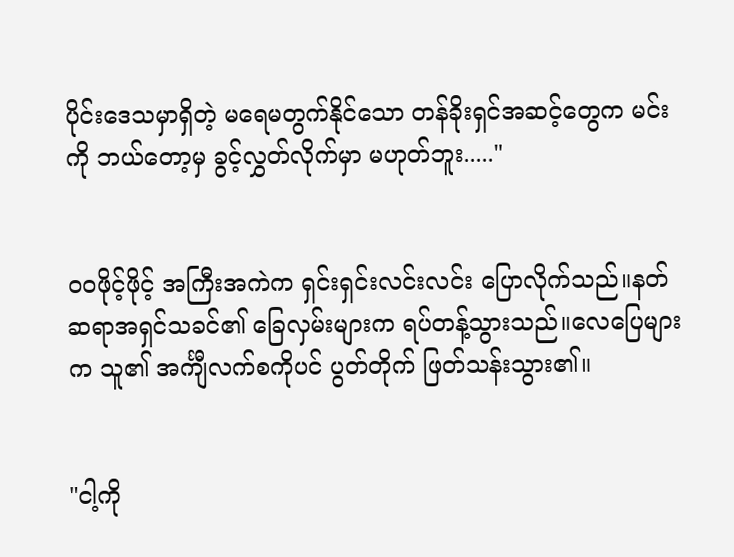ပိုင်းဒေသမှာရှိတဲ့ မရေမတွက်နိုင်သော တန်ခိုးရှင်အဆင့်တွေက မင်းကို ဘယ်တော့မှ ခွင့်လွှတ်လိုက်မှာ မဟုတ်ဘူး....."


ဝဝဖိုင့်ဖိုင့် အကြီးအကဲက ရှင်းရှင်းလင်းလင်း ပြောလိုက်သည်။နတ်ဆရာအရှင်သခင်၏ ခြေလှမ်းများက ရပ်တန့်သွားသည်။လေပြေများက သူ၏ အင်္ကျီလက်စကိုပင် ပွတ်တိုက် ဖြတ်သန်းသွား၏။


"ငါ့ကို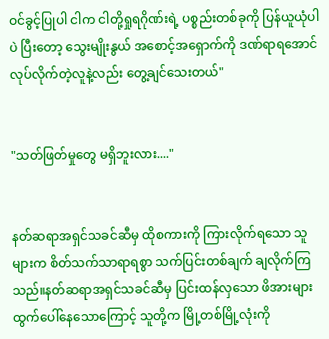ဝင်ခွင့်ပြုပါ ငါက ငါတို့ရှုရဂိုဏ်းရဲ့ ပစ္စည်းတစ်ခုကို ပြန်ယူယုံပါပဲ ပြီးတော့ သွေးမျိုးနွယ် အစောင့်အရှောက်ကို ဒဏ်ရာရအောင် လုပ်လိုက်တဲ့လူနဲ့လည်း တွေ့ချင်သေးတယ်"


"သတ်ဖြတ်မှုတွေ မရှိဘူးလား...."


နတ်ဆရာအရှင်သခင်ဆီမှ ထိုစကားကို ကြားလိုက်ရသော သူများက စိတ်သက်သာရာရစွာ သက်ပြင်းတစ်ချက် ချလိုက်ကြသည်။နတ်ဆရာအရှင်သခင်ဆီမှ ပြင်းထန်လှသော ဖိအားများ ထွက်ပေါ်နေသောကြောင့် သူတို့က မြို့တစ်မြို့လုံးကို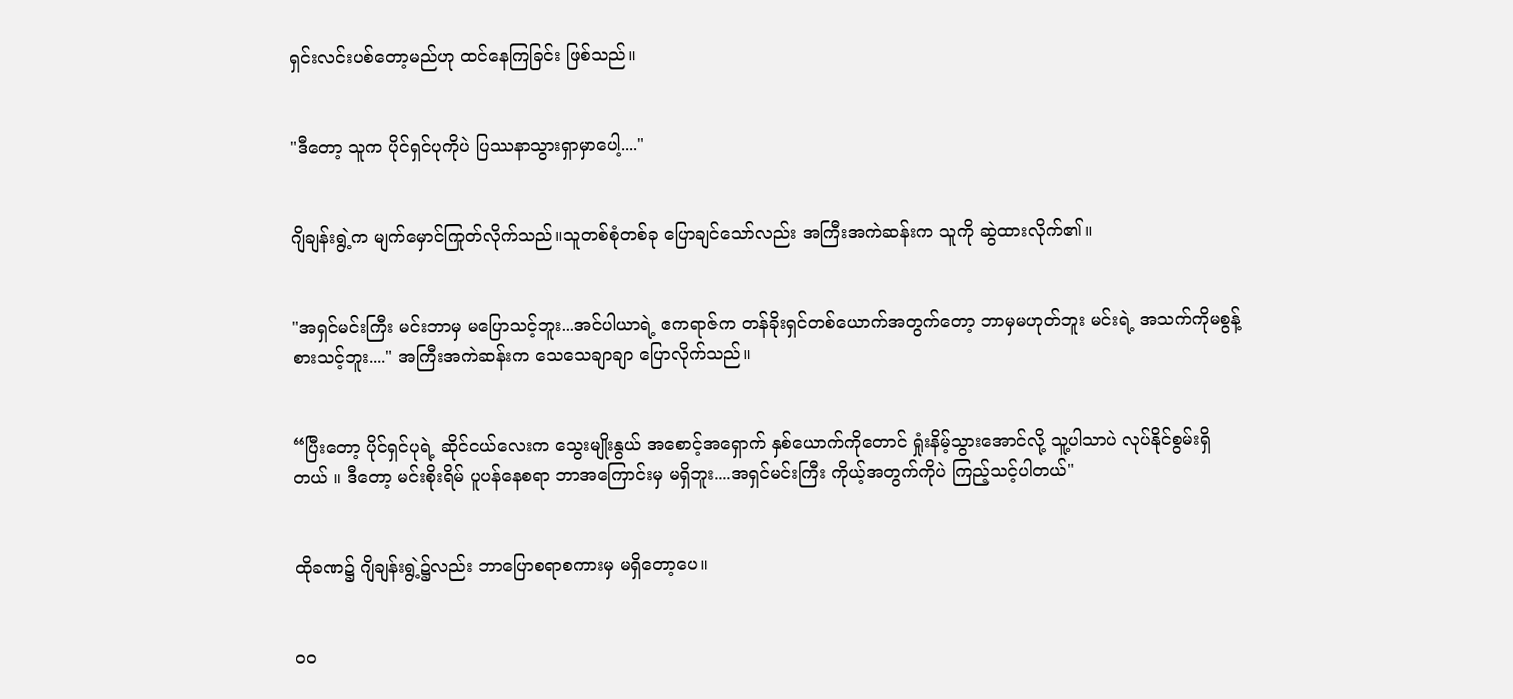ရှင်းလင်းပစ်တော့မည်ဟု ထင်နေကြခြင်း ဖြစ်သည်။


"ဒီတော့ သူက ပိုင်ရှင်ပုကိုပဲ ပြဿနာသွားရှာမှာပေါ့...."


ဂျိချန်းရွဲ့က မျက်မှောင်ကြုတ်လိုက်သည်။သူတစ်စုံတစ်ခု ပြောချင်သော်လည်း အကြီးအကဲဆန်းက သူကို ဆွဲထားလိုက်၏။


"အရှင်မင်းကြီး မင်းဘာမှ မပြောသင့်ဘူး...အင်ပါယာရဲ့ ဧကရာဇ်က တန်ခိုးရှင်တစ်ယောက်အတွက်တော့ ဘာမှမဟုတ်ဘူး မင်းရဲ့ အသက်ကိုမစွန့်စားသင့်ဘူး...." အကြီးအကဲဆန်းက သေသေချာချာ ပြောလိုက်သည်။


“ပြီးတော့ ပိုင်ရှင်ပုရဲ့ ဆိုင်ငယ်လေးက သွေးမျိုးနွယ် အစောင့်အရှောက် နှစ်ယောက်ကိုတောင် ရှုံးနိမ့်သွားအောင်လို့ သူ့ပါသာပဲ လုပ်နိုင်စွမ်းရှိတယ် ။ ဒီတော့ မင်းစိုးရိမ် ပူပန်နေစရာ ဘာအကြောင်းမှ မရှိဘူး....အရှင်မင်းကြီး ကိုယ့်အတွက်ကိုပဲ ကြည့်သင့်ပါတယ်"


ထိုခဏ၌ ဂျိချန်းရွဲ့၌လည်း ဘာပြောစရာစကားမှ မရှိတော့ပေ။


ဝဝ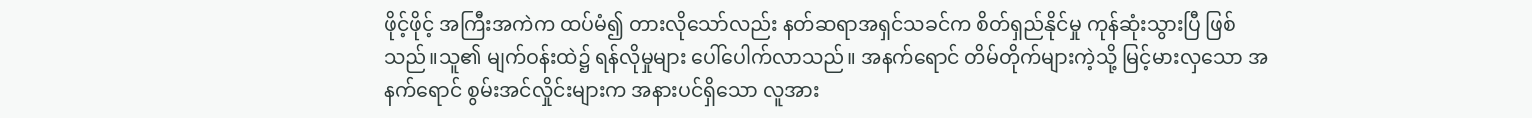ဖိုင့်ဖိုင့် အကြီးအကဲက ထပ်မံ၍ တားလိုသော်လည်း နတ်ဆရာအရှင်သခင်က စိတ်ရှည်နိုင်မှု ကုန်ဆုံးသွားပြီ ဖြစ်သည်။သူ၏ မျက်ဝန်းထဲ၌ ရန်လိုမှုများ ပေါ်ပေါက်လာသည်။ အနက်ရောင် တိမ်တိုက်များကဲ့သို့ မြင့်မားလှသော အနက်ရောင် စွမ်းအင်လှိုင်းများက အနားပင်ရှိသော လူအား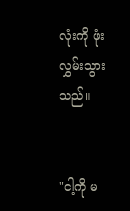လုံးကို ဖုံးလွှမ်းသွားသည်။


"ငါ့ကို မ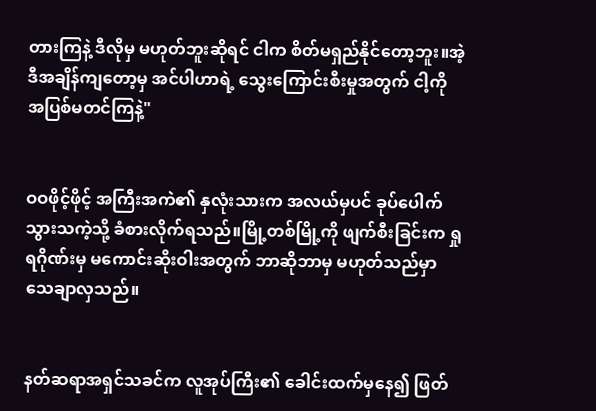တားကြနဲ့ ဒီလိုမှ မဟုတ်ဘူးဆိုရင် ငါက စိတ်မရှည်နိုင်တော့ဘူး။အဲ့ဒီအချိန်ကျတော့မှ အင်ပါဟာရဲ့ သွေးကြောင်းစီးမှုအတွက် ငါ့ကို အပြစ်မတင်ကြနဲ့"


ဝဝဖိုင့်ဖိုင့် အကြီးအကဲ၏ နှလုံးသားက အလယ်မှပင် ခုပ်ပေါက်သွားသကဲ့သို့ ခံစားလိုက်ရသည်။မြို့တစ်မြို့ကို ဖျက်စီးခြင်းက ရှုရဂိုဏ်းမှ မကောင်းဆိုးဝါးအတွက် ဘာဆိုဘာမှ မဟုတ်သည်မှာ သေချာလှသည်။


နတ်ဆရာအရှင်သခင်က လူအုပ်ကြီး၏ ခေါင်းထက်မှနေ၍ ဖြတ်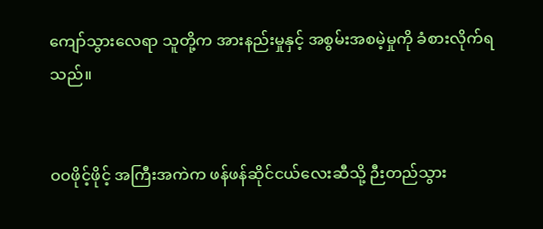ကျော်သွားလေရာ သူတို့က အားနည်းမှုနှင့် အစွမ်းအစမဲ့မှုကို ခံစားလိုက်ရသည်။


ဝဝဖိုင့်ဖိုင့် အကြီးအကဲက ဖန်ဖန်ဆိုင်ငယ်လေးဆီသို့ ဉီးတည်သွား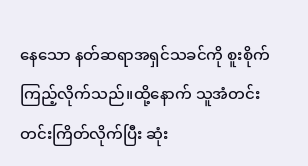နေသော နတ်ဆရာအရှင်သခင်ကို စူးစိုက်ကြည့်လိုက်သည်။ထို့နောက် သူအံတင်းတင်းကြိတ်လိုက်ပြီး ဆုံး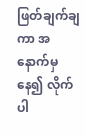ဖြတ်ချက်ချကာ အနောက်မှနေ၍ လိုက်ပါ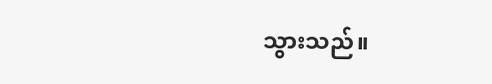သွားသည်။